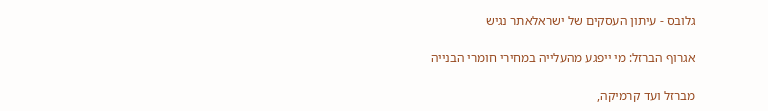גלובס - עיתון העסקים של ישראלאתר נגיש

אגרוף הברזל: מי ייפגע מהעלייה במחירי חומרי הבנייה

מברזל ועד קרמיקה,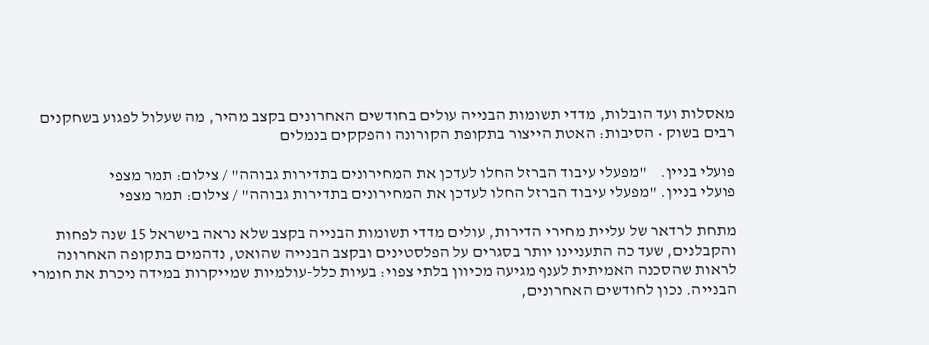מאסלות ועד הובלות, מדדי תשומות הבנייה עולים בחודשים האחרונים בקצב מהיר, מה שעלול לפגוע בשחקנים רבים בשוק • הסיבות: האטת הייצור בתקופת הקורונה והפקקים בנמלים

פועלי בניין.    "מפעלי עיבוד הברזל החלו לעדכן את המחירונים בתדירות גבוהה" / צילום: תמר מצפי
פועלי בניין. "מפעלי עיבוד הברזל החלו לעדכן את המחירונים בתדירות גבוהה" / צילום: תמר מצפי

מתחת לרדאר של עליית מחירי הדירות, עולים מדדי תשומות הבנייה בקצב שלא נראה בישראל 15 שנה לפחות והקבלנים, שעד כה התעניינו יותר בסגרים על הפלסטינים ובקצב הבנייה שהואט, נדהמים בתקופה האחרונה לראות שהסכנה האמיתית לענף מגיעה מכיוון בלתי צפוי: בעיות כלל-עולמיות שמייקרות במידה ניכרת את חומרי הבנייה. נכון לחודשים האחרונים,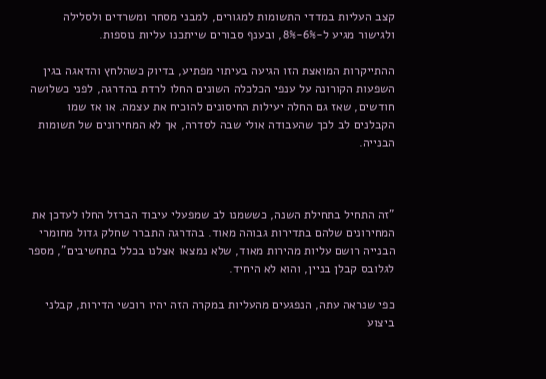קצב העליות במדדי התשומות למגורים, למבני מסחר ומשרדים ולסלילה ולגישור מגיע ל-6%-8%, ובענף סבורים שייתכנו עליות נוספות.

ההתייקרות המואצת הזו הגיעה בעיתוי מפתיע, בדיוק כשהלחץ והדאגה בגין השפעות הקורונה על ענפי הכלכלה השונים החלו לרדת בהדרגה, לפני כשלושה חודשים, שאז גם החלה יעילות החיסונים להוכיח את עצמה. או אז שמו הקבלנים לב לכך שהעבודה אולי שבה לסדרה, אך לא המחירונים של תשומות הבנייה.



"זה התחיל בתחילת השנה, כששמנו לב שמפעלי עיבוד הברזל החלו לעדכן את המחירונים שלהם בתדירות גבוהה מאוד. בהדרגה התברר שחלק גדול מחומרי הבנייה רושם עליות מהירות מאוד, שלא נמצאו אצלנו בכלל בתחשיבים", מספר לגלובס קבלן בניין, והוא לא היחיד.

כפי שנראה עתה, הנפגעים מהעליות במקרה הזה יהיו רוכשי הדירות, קבלני ביצוע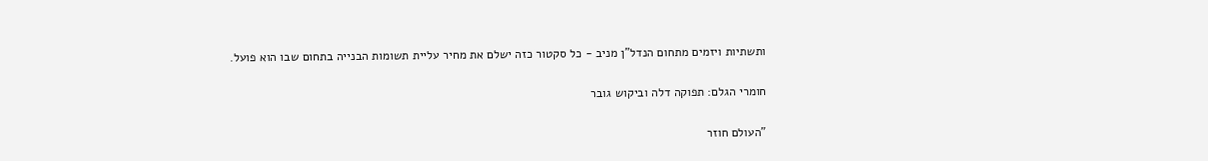ותשתיות ויזמים מתחום הנדל"ן מניב - כל סקטור כזה ישלם את מחיר עליית תשומות הבנייה בתחום שבו הוא פועל.

חומרי הגלם: תפוקה דלה וביקוש גובר

"העולם חוזר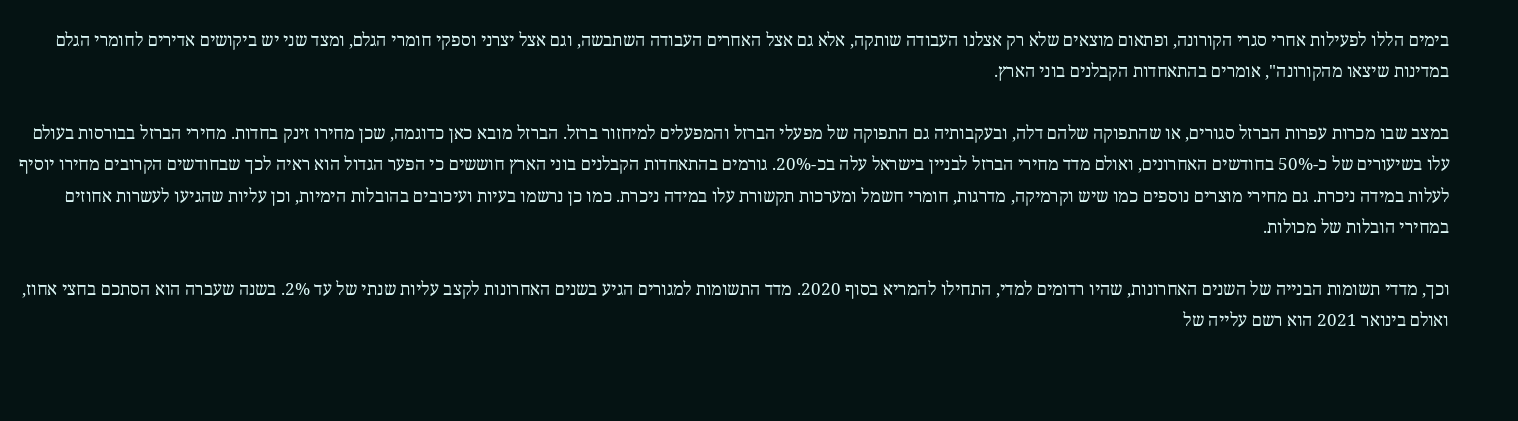בימים הללו לפעילות אחרי סגרי הקורונה, ופתאום מוצאים שלא רק אצלנו העבודה שותקה, אלא גם אצל האחרים העבודה השתבשה, וגם אצל יצרני וספקי חומרי הגלם, ומצד שני יש ביקושים אדירים לחומרי הגלם במדינות שיצאו מהקורונה", אומרים בהתאחדות הקבלנים בוני הארץ.

במצב שבו מכרות עפרות הברזל סגורים, או שהתפוקה שלהם דלה, ובעקבותיה גם התפוקה של מפעלי הברזל והמפעלים למיחזור ברזל. הברזל מובא כאן כדוגמה, שכן מחירו זינק בחדות. מחירי הברזל בבורסות בעולם עלו בשיעורים של כ-50% בחודשים האחרונים, ואולם מדד מחירי הברזל לבניין בישראל עלה בכ-20%. גורמים בהתאחדות הקבלנים בוני הארץ חוששים כי הפער הגדול הוא ראיה לכך שבחודשים הקרובים מחירו יוסיף לעלות במידה ניכרת. גם מחירי מוצרים נוספים כמו שיש וקרמיקה, מדרגות, חומרי חשמל ומערכות תקשורת עלו במידה ניכרת. כמו כן נרשמו בעיות ועיכובים בהובלות הימיות, וכן עליות שהגיעו לעשרות אחוזים במחירי הובלות של מכולות.

וכך, מדדי תשומות הבנייה של השנים האחרונות, שהיו רדומים למדי, התחילו להמריא בסוף 2020. מדד התשומות למגורים הגיע בשנים האחרונות לקצב עליות שנתי של עד 2%. בשנה שעברה הוא הסתכם בחצי אחוז, ואולם בינואר 2021 הוא רשם עלייה של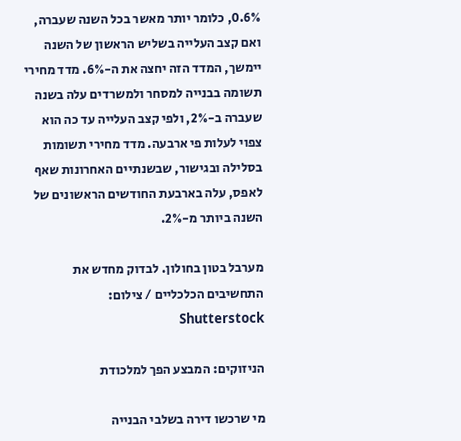0.6%, כלומר יותר מאשר בכל השנה שעברה, ואם קצב העלייה בשליש הראשון של השנה יימשך, המדד הזה יחצה את ה-6%. מדד מחירי תשומה בבנייה למסחר ולמשרדים עלה בשנה שעברה ב-2%, ולפי קצב העלייה עד כה הוא צפוי לעלות פי ארבעה. מדד מחירי תשומות בסלילה ובגישור, שבשנתיים האחרונות שאף לאפס, עלה בארבעת החודשים הראשונים של השנה ביותר מ-2%.

מערבל בטון בחולון. לבדוק מחדש את התחשיבים הכלכליים / צילום: Shutterstock

הניזוקים: המבצע הפך למלכודת

מי שרכשו דירה בשלבי הבנייה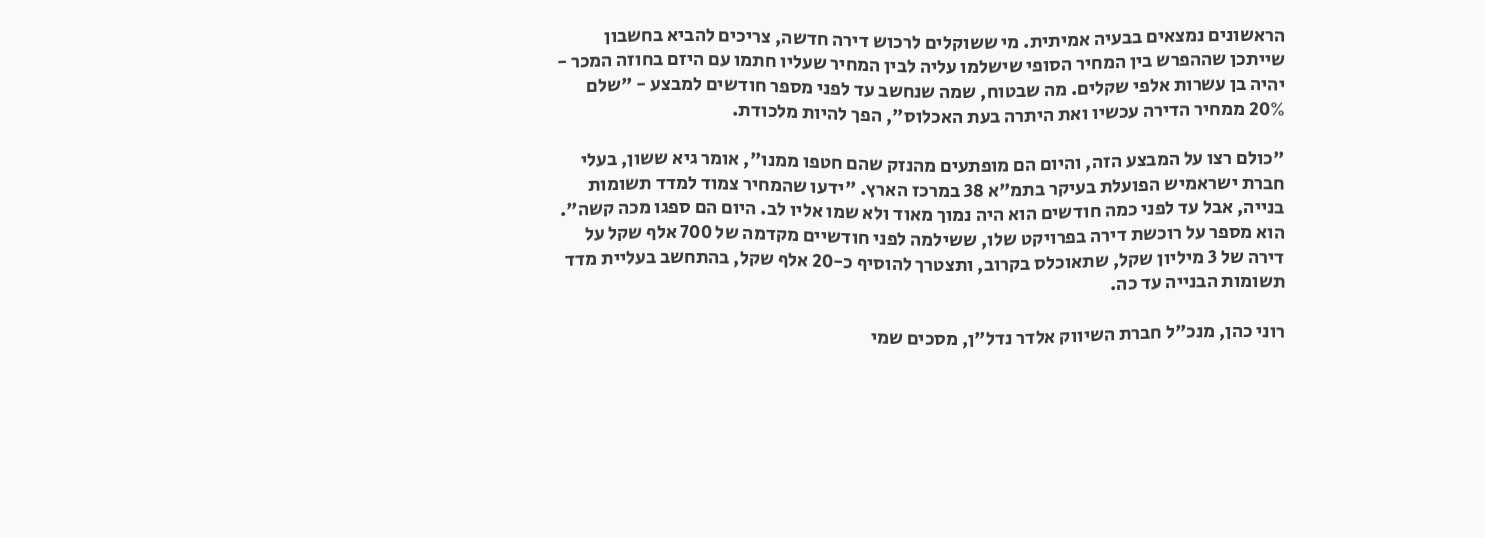הראשונים נמצאים בבעיה אמיתית. מי ששוקלים לרכוש דירה חדשה, צריכים להביא בחשבון שייתכן שההפרש בין המחיר הסופי שישלמו עליה לבין המחיר שעליו חתמו עם היזם בחוזה המכר - יהיה בן עשרות אלפי שקלים. מה שבטוח, שמה שנחשב עד לפני מספר חודשים למבצע - "שלם 20% ממחיר הדירה עכשיו ואת היתרה בעת האכלוס", הפך להיות מלכודת.

"כולם רצו על המבצע הזה, והיום הם מופתעים מהנזק שהם חטפו ממנו", אומר גיא ששון, בעלי חברת ישראמיש הפועלת בעיקר בתמ"א 38 במרכז הארץ. "ידעו שהמחיר צמוד למדד תשומות בנייה, אבל עד לפני כמה חודשים הוא היה נמוך מאוד ולא שמו אליו לב. היום הם ספגו מכה קשה". הוא מספר על רוכשת דירה בפרויקט שלו, ששילמה לפני חודשיים מקדמה של 700 אלף שקל על דירה של 3 מיליון שקל, שתאוכלס בקרוב, ותצטרך להוסיף כ-20 אלף שקל, בהתחשב בעליית מדד תשומות הבנייה עד כה.

רוני כהן, מנכ"ל חברת השיווק אלדר נדל"ן, מסכים שמי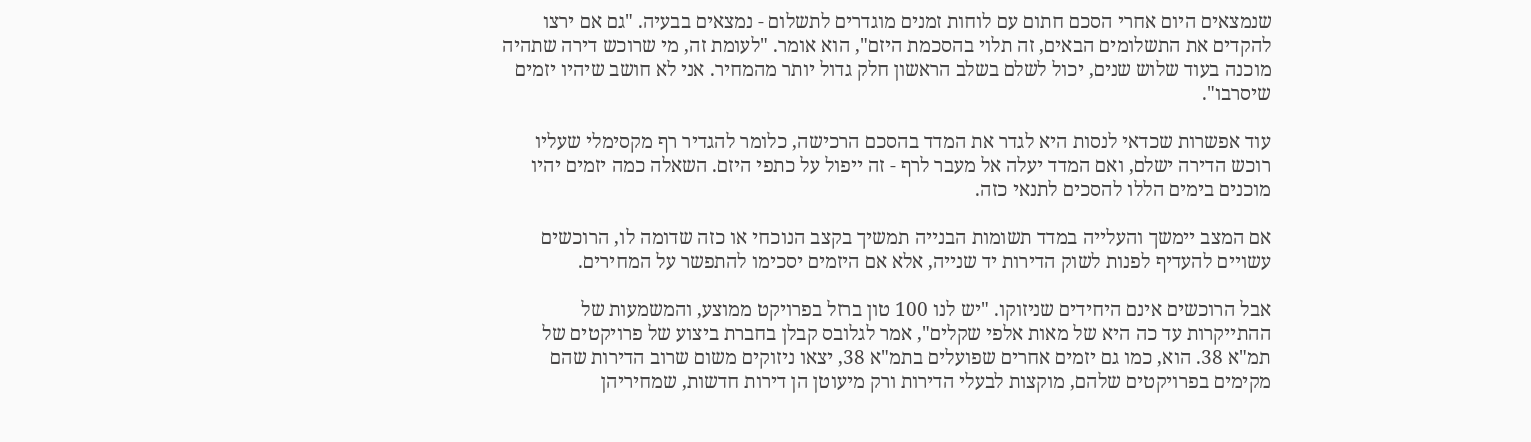שנמצאים היום אחרי הסכם חתום עם לוחות זמנים מוגדרים לתשלום - נמצאים בבעיה. "גם אם ירצו להקדים את התשלומים הבאים, זה תלוי בהסכמת היזם", הוא אומר. "לעומת זה, מי שרוכש דירה שתהיה מוכנה בעוד שלוש שנים, יכול לשלם בשלב הראשון חלק גדול יותר מהמחיר. אני לא חושב שיהיו יזמים שיסרבו".

עוד אפשרות שכדאי לנסות היא לגדר את המדד בהסכם הרכישה, כלומר להגדיר רף מקסימלי שעליו רוכש הדירה ישלם, ואם המדד יעלה אל מעבר לרף - זה ייפול על כתפי היזם. השאלה כמה יזמים יהיו מוכנים בימים הללו להסכים לתנאי כזה.

אם המצב יימשך והעלייה במדד תשומות הבנייה תמשיך בקצב הנוכחי או כזה שדומה לו, הרוכשים עשויים להעדיף לפנות לשוק הדירות יד שנייה, אלא אם היזמים יסכימו להתפשר על המחירים.

אבל הרוכשים אינם היחידים שניזוקו. "יש לנו 100 טון ברזל בפרויקט ממוצע, והמשמעות של ההתייקרות עד כה היא של מאות אלפי שקלים", אמר לגלובס קבלן בחברת ביצוע של פרויקטים של תמ"א 38. הוא, כמו גם יזמים אחרים שפועלים בתמ"א 38, יצאו ניזוקים משום שרוב הדירות שהם מקימים בפרויקטים שלהם, מוקצות לבעלי הדירות ורק מיעוטן הן דירות חדשות, שמחיריהן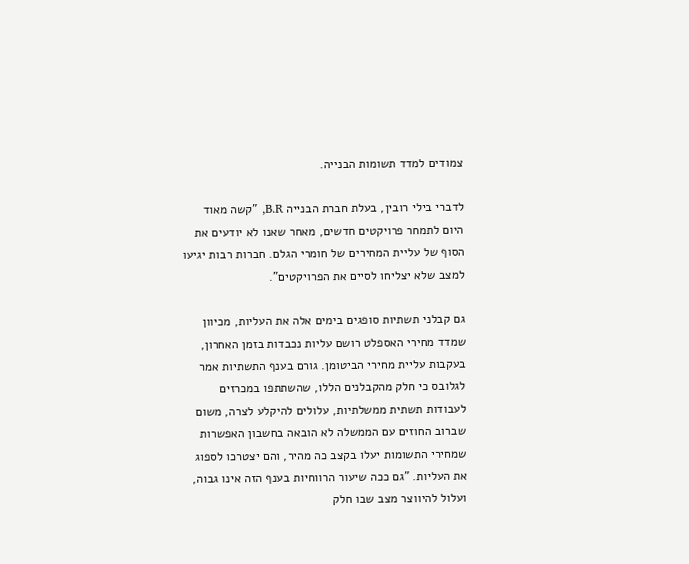צמודים למדד תשומות הבנייה.

לדברי בילי רובין, בעלת חברת הבנייה B.R, "קשה מאוד היום לתמחר פרויקטים חדשים, מאחר שאנו לא יודעים את הסוף של עליית המחירים של חומרי הגלם. חברות רבות יגיעו למצב שלא יצליחו לסיים את הפרויקטים".

גם קבלני תשתיות סופגים בימים אלה את העליות, מכיוון שמדד מחירי האספלט רושם עליות נכבדות בזמן האחרון, בעקבות עליית מחירי הביטומן. גורם בענף התשתיות אמר לגלובס כי חלק מהקבלנים הללו, שהשתתפו במכרזים לעבודות תשתית ממשלתיות, עלולים להיקלע לצרה, משום שברוב החוזים עם הממשלה לא הובאה בחשבון האפשרות שמחירי התשומות יעלו בקצב כה מהיר, והם יצטרכו לספוג את העליות. "גם ככה שיעור הרווחיות בענף הזה אינו גבוה, ועלול להיווצר מצב שבו חלק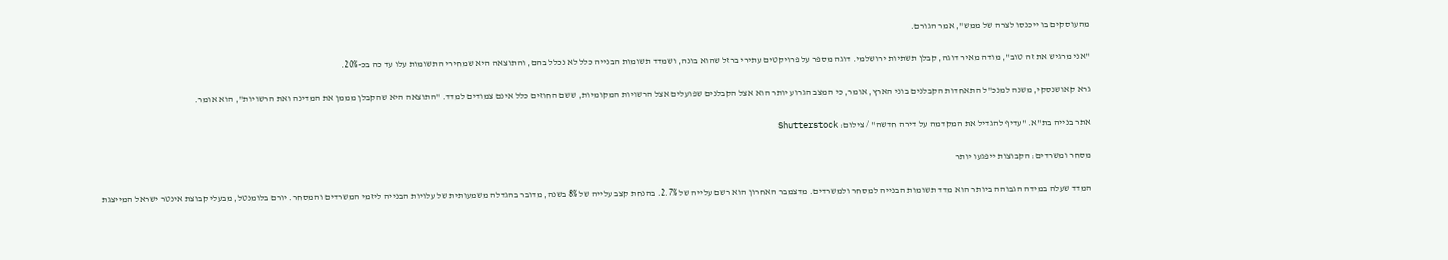מהעוסקים בו ייכנסו לצרה של ממש", אמר הגורם.

"אני מרגיש את זה טוב", מודה מאיר דוגה, קבלן תשתיות ירושלמי. דוגה מספר על פרויקטים עתירי ברזל שהוא בונה, ושמדד תשומות הבנייה כלל לא נכלל בהם, והתוצאה היא שמחירי התשומות עלו עד כה בכ-20%.

גרא קאושנסקי, משנה למנכ"ל התאחדות הקבלנים בוני הארץ, אומר, כי המצב הגרוע יותר הוא אצל הקבלנים שפועלים אצל הרשויות המקומיות, ששם החוזים כלל אינם צמודים למדד. "התוצאה היא שהקבלן מממן את המדינה ואת הרשויות", הוא אומר.

אתר בנייה בת"א. "עדיף להגדיל את המקדמה על דירה חדשה" / צילום: Shutterstock

מסחר ומשרדים: הקבוצות ייפגעו יותר

המדד שעלה במידה הגבוהה ביותר הוא מדד תשומות הבנייה למסחר ולמשרדים. מדצמבר האחרון הוא רשם עלייה של 2.7%. בהנחת קצב עלייה של 8% בשנה, מדובר בהגדלה משמעותית של עלויות הבנייה ליזמי המשרדים והמסחר. יורם בלומנטל, מבעלי קבוצת אינטר ישראל המייצגת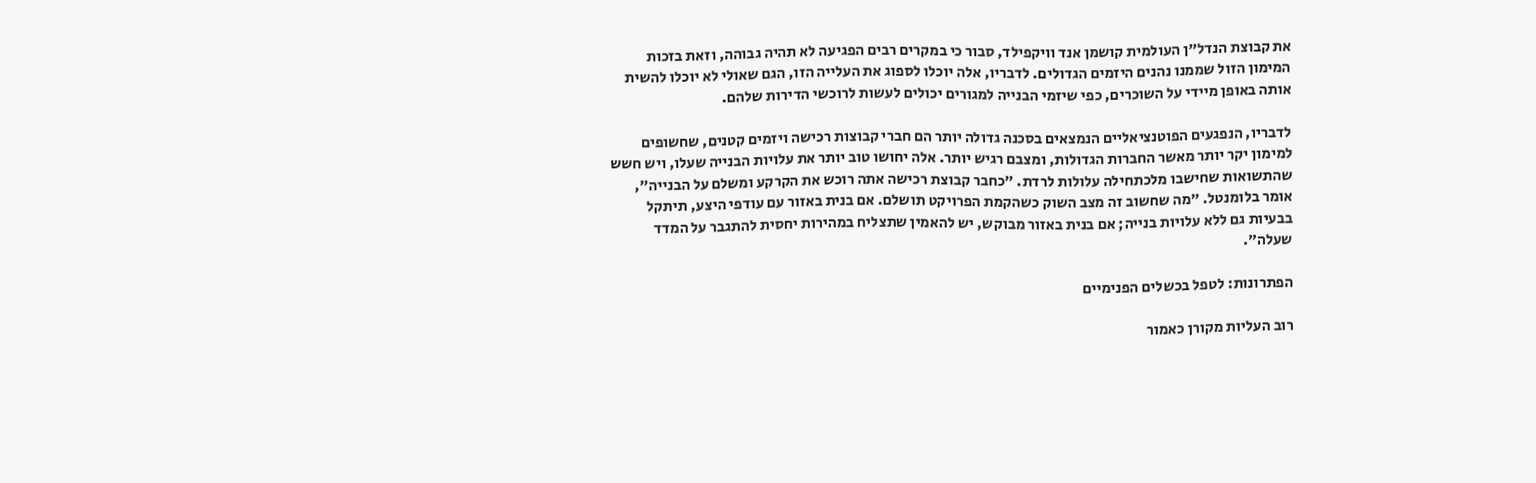את קבוצת הנדל"ן העולמית קושמן אנד וויקפילד, סבור כי במקרים רבים הפגיעה לא תהיה גבוהה, וזאת בזכות המימון הזול שממנו נהנים היזמים הגדולים. לדבריו, אלה יוכלו לספוג את העלייה הזו, הגם שאולי לא יוכלו להשית אותה באופן מיידי על השוכרים, כפי שיזמי הבנייה למגורים יכולים לעשות לרוכשי הדירות שלהם.

לדבריו, הנפגעים הפוטנציאליים הנמצאים בסכנה גדולה יותר הם חברי קבוצות רכישה ויזמים קטנים, שחשופים למימון יקר יותר מאשר החברות הגדולות, ומצבם רגיש יותר. אלה יחושו טוב יותר את עלויות הבנייה שעלו, ויש חשש שהתשואות שחישבו מלכתחילה עלולות לרדת. "כחבר קבוצת רכישה אתה רוכש את הקרקע ומשלם על הבנייה", אומר בלומנטל. "מה שחשוב זה מצב השוק כשהקמת הפרויקט תושלם. אם בנית באזור עם עודפי היצע, תיתקל בבעיות גם ללא עלויות בנייה; אם בנית באזור מבוקש, יש להאמין שתצליח במהירות יחסית להתגבר על המדד שעלה".

הפתרונות: לטפל בכשלים הפנימיים

רוב העליות מקורן כאמור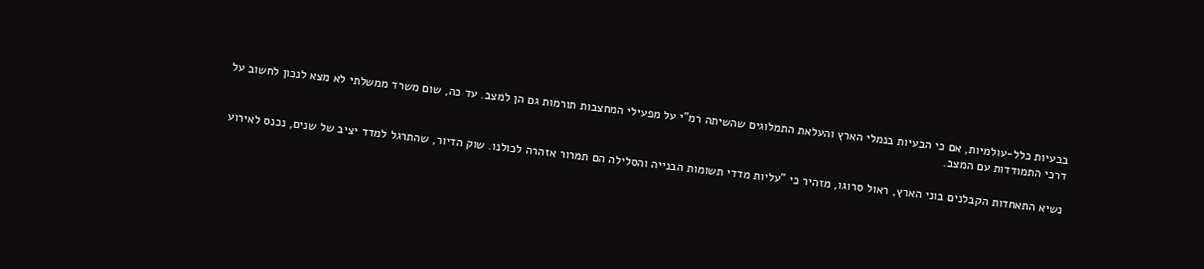בבעיות כלל-עולמיות, אם כי הבעיות בנמלי הארץ והעלאת התמלוגים שהשיתה רמ"י על מפעילי המחצבות תורמות גם הן למצב. עד כה, שום משרד ממשלתי לא מצא לנכון לחשוב על דרכי התמודדות עם המצב.

נשיא התאחדות הקבלנים בוני הארץ, ראול סרוגו, מזהיר כי "עליות מדדי תשומות הבנייה והסלילה הם תמרור אזהרה לכולנו. שוק הדיור, שהתרגל למדד יציב של שנים, נכנס לאירוע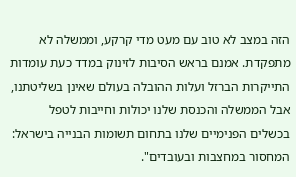הזה במצב לא טוב עם מעט מדי קרקע, וממשלה לא מתפקדת. אמנם בראש הסיבות לזינוק במדד כעת עומדות התייקרות הברזל ועלות ההובלה בעולם שאינן בשליטתנו, אבל הממשלה והכנסת שלנו יכולות וחייבות לטפל בכשלים הפנימיים שלנו בתחום תשומות הבנייה בישראל: המחסור במחצבות ובעובדים".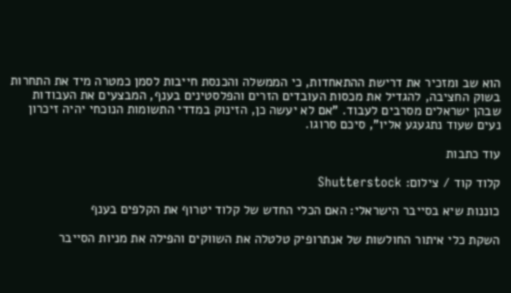הוא שב ומזכיר את דרישת ההתאחדות, כי הממשלה והכנסת חייבות לסמן כמטרה מיד את התחרות בשוק החציבה, להגדיל את מכסות העובדים הזרים והפלסטינים בענף, המבצעים את העבודות שבהן ישראלים מסרבים לעבוד. "אם לא יעשה כן, הזינוק במדדי התשומות הנוכחי יהיה זיכרון נעים שעוד נתגעגע אליו", סיכם סרוגו.

עוד כתבות

קלוד קוד / צילום: Shutterstock

כוננות שיא בסייבר הישראלי: האם הכלי החדש של קלוד יטרוף את הקלפים בענף

השקת כלי איתור החולשות של אנתרופיק טלטלה את השווקים והפילה את מניות הסייבר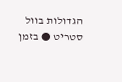הגדולות בוול סטריט ● בזמן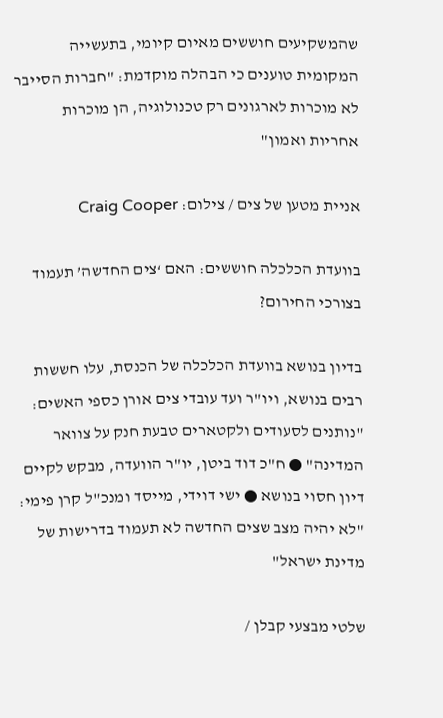שהמשקיעים חוששים מאיום קיומי, בתעשייה המקומית טוענים כי הבהלה מוקדמת: "חברות הסייבר לא מוכרות לארגונים רק טכנולוגיה, הן מוכרות אחריות ואמון"

אניית מטען של צים / צילום: Craig Cooper

בוועדת הכלכלה חוששים: האם ‘צים החדשה’ תעמוד בצורכי החירום?

בדיון בנושא בוועדת הכלכלה של הכנסת, עלו חששות רבים בנושא, ויו"ר ועד עובדי צים אורן כספי האשים: "נותנים לסעודים ולקטארים טבעת חנק על צוואר המדינה" ● ח"כ דוד ביטן, יו"ר הוועדה, מבקש לקיים דיון חסוי בנושא ● ישי דוידי, מייסד ומנכ"ל קרן פימי: "לא יהיה מצב שצים החדשה לא תעמוד בדרישות של מדינת ישראל"

שלטי מבצעי קבלן /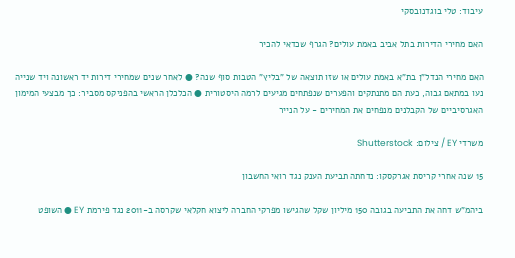עיבוד: טלי בוגדנובסקי

האם מחירי הדירות בתל אביב באמת עולים? הגרף שכדאי להכיר

האם מחירי הנדל"ן בת"א באמת עולים או שזו תוצאה של "בליץ" הטבות סוף שנה? ● לאחר שנים שמחירי דירות יד ראשונה ויד שנייה נעו במתאם גבוה, כעת הם מתנתקים והפערים שנפתחים מגיעים לרמה היסטורית ● הכלכלן הראשי בהפניקס מסביר: כך מבצעי המימון האגרסיביים של הקבלנים מנפחים את המחירים - על הנייר

משרדי EY / צילום: Shutterstock

15 שנה אחרי קריסת אגרקסקו: נדחתה תביעת הענק נגד רואי החשבון

ביהמ"ש דחה את התביעה בגובה 150 מיליון שקל שהגישו מפרקי החברה ליצוא חקלאי שקרסה ב-2011 נגד פירמת EY ● השופט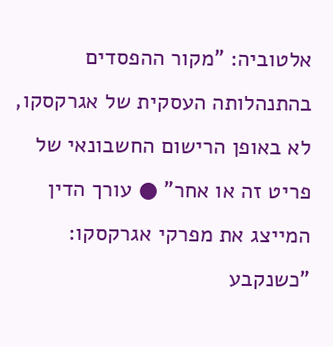אלטוביה: "מקור ההפסדים בהתנהלותה העסקית של אגרקסקו, לא באופן הרישום החשבונאי של פריט זה או אחר" ● עורך הדין המייצג את מפרקי אגרקסקו: "כשנקבע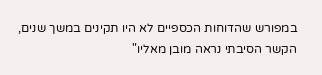במפורש שהדוחות הכספיים לא היו תקינים במשך שנים, הקשר הסיבתי נראה מובן מאליו"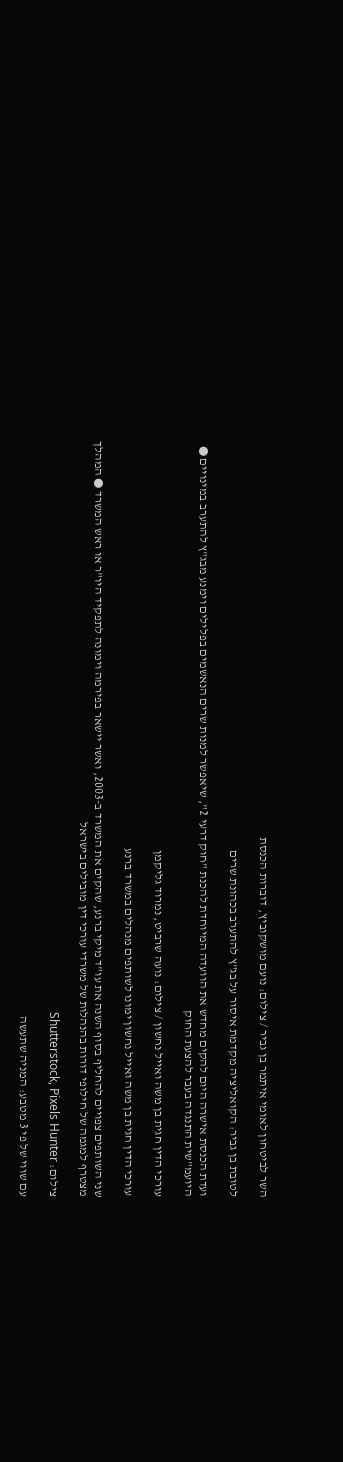השר לביטחון לאומי איתמר בן גביר / צילום: נועם מושקוביץ, דוברות הכנסת

לטובת בן גביר: הקואליציה מקדמת איסור על בג"ץ להתערב בכהונת שרים

ועדת הכנסת אישרה היום להקים מחדש את הוועדה המיוחדת להכנת "חוק דרעי 2", שיאפשר למנות שרים הנאשמים בפלילים וימנע מבג"ץ להתערב במינויים ● היועמ"שית התנגדה בעבר להצעת החוק

עורכי הדין חגית בן משה ואייל נחשון / צילום: נועה שרביט, נמרוד גליקמן

עורכי הדין חגית בן משה ואייל נחשון ימונו לשותפים מנהלים במשרד ברנע

שני השותפים צפויים להחליף בסוף השנה את עו"ד מיקי ברנע, שהקים את המשרד ב-2003, ואשר יישאר בפירמה וימונה לתפקיד היו"ר או ראש המשרד ● המהלך מצטרף למגמה של חילופי דורות בהנהלות של משרדי עורכי דין מובילים בישראל

צילום: Shutterstock, Pixels Hunter

עם שווי של פי 3 מטבע: המניה שתעשה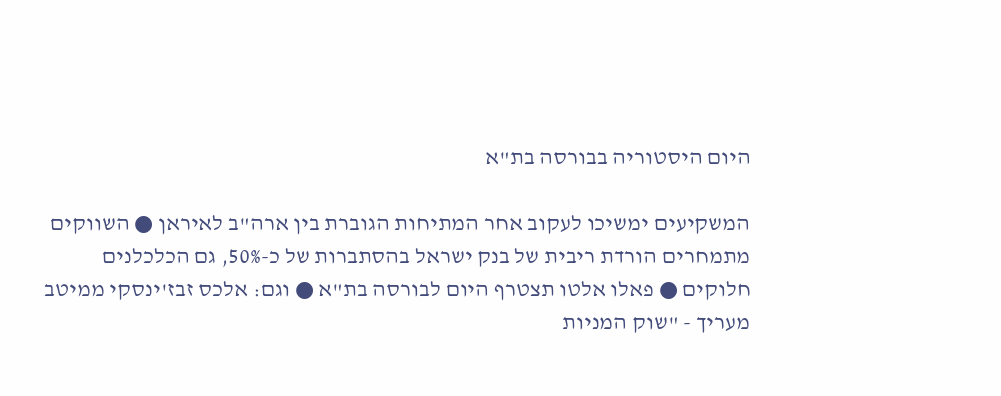היום היסטוריה בבורסה בת"א

המשקיעים ימשיכו לעקוב אחר המתיחות הגוברת בין ארה"ב לאיראן ● השווקים מתמחרים הורדת ריבית של בנק ישראל בהסתברות של כ-50%, גם הכלכלנים חלוקים ● פאלו אלטו תצטרף היום לבורסה בת"א ● וגם: אלכס זבז'ינסקי ממיטב מעריך - "שוק המניות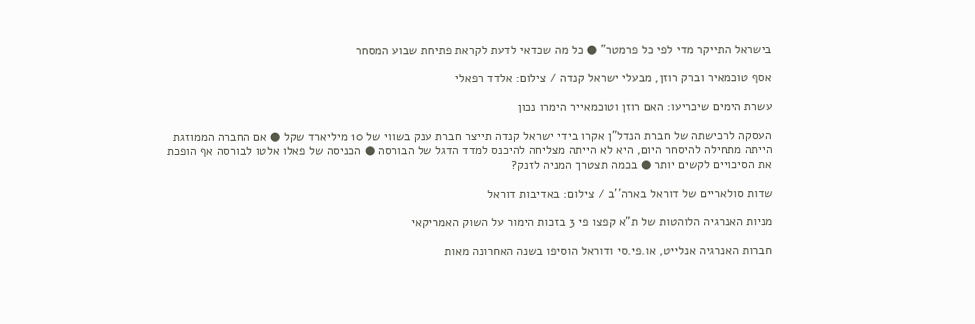בישראל התייקר מדי לפי כל פרמטר" ● כל מה שכדאי לדעת לקראת פתיחת שבוע המסחר

אסף טוכמאיר וברק רוזן, מבעלי ישראל קנדה / צילום: אלדד רפאלי

עשרת הימים שיכריעו: האם רוזן וטוכמאייר הימרו נכון

העסקה לרכישתה של חברת הנדל"ן אקרו בידי ישראל קנדה תייצר חברת ענק בשווי של 10 מיליארד שקל ● אם החברה הממוזגת הייתה מתחילה להיסחר היום, היא לא הייתה מצליחה להיכנס למדד הדגל של הבורסה ● הכניסה של פאלו אלטו לבורסה אף הופכת את הסיכויים לקשים יותר ● בכמה תצטרך המניה לזנק?

שדות סולאריים של דוראל בארה''ב / צילום: באדיבות דוראל

מניות האנרגיה הלוהטות של ת"א קפצו פי 3 בזכות הימור על השוק האמריקאי

חברות האנרגיה אנלייט, או.פי.סי ודוראל הוסיפו בשנה האחרונה מאות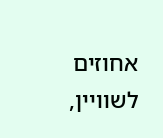אחוזים לשוויין,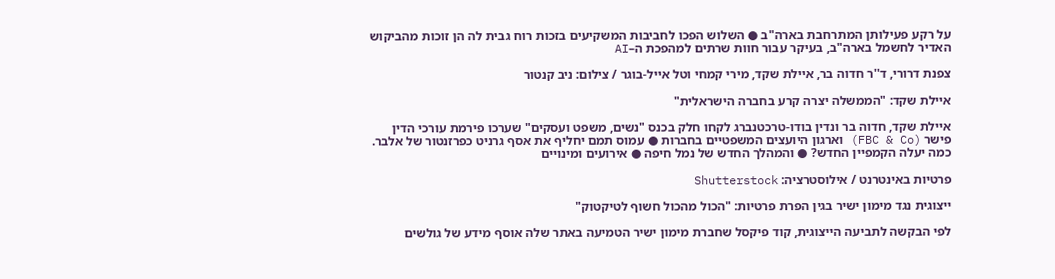על רקע פעילותן המתרחבת בארה"ב ● השלוש הפכו לחביבות המשקיעים בזכות רוח גבית לה הן זוכות מהביקוש האדיר לחשמל בארה"ב, בעיקר עבור חוות שרתים למהפכת ה–AI

צפנת דרורי, ד''ר חדוה בר, איילת שקד, מירי קמחי וטל אייל-בוגר / צילום: ניב קנטור

איילת שקד: "הממשלה יצרה קרע בחברה הישראלית"

איילת שקד, חדוה בר ונדין בודו-טרכטנברג לקחו חלק בכנס "נשים, משפט ועסקים" שערכו פירמת עורכי הדין פישר (FBC & Co) וארגון היועצים המשפטיים בחברות ● עמוס תמם יחליף את אסף גרניט כפרזנטור של אלבר. כמה יעלה הקמפיין החדש? ● והמהלך החדש של נמל חיפה ● אירועים ומינויים

פרטיות באינטרנט / אילוסטרציה: Shutterstock

ייצוגית נגד מימון ישיר בגין הפרת פרטיות: "הכול מהכול חשוף לטיקטוק"

לפי הבקשה לתביעה הייצוגית, קוד פיקסל שחברת מימון ישיר הטמיעה באתר שלה אוסף מידע של גולשים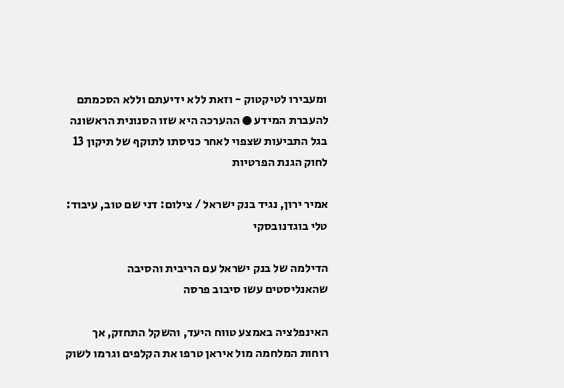ומעבירו לטיקטוק - וזאת ללא ידיעתם וללא הסכמתם להעברת המידע ● ההערכה היא שזו הסנונית הראשונה בגל התביעות שצפוי לאחר כניסתו לתוקף של תיקון 13 לחוק הגנת הפרטיות

אמיר ירון, נגיד בנק ישראל / צילום: דני שם טוב, עיבוד: טלי בוגדנובסקי

הדילמה של בנק ישראל עם הריבית והסיבה שהאנליסטים עשו סיבוב פרסה

האינפלציה באמצע טווח היעד, והשקל התחזק, אך רוחות המלחמה מול איראן טרפו את הקלפים וגרמו לשוק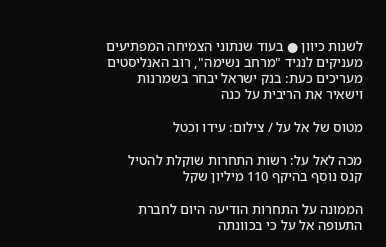לשנות כיוון ● בעוד שנתוני הצמיחה המפתיעים מעניקים לנגיד "מרחב נשימה", רוב האנליסטים מעריכים כעת: בנק ישראל יבחר בשמרנות וישאיר את הריבית על כנה

מטוס של אל על / צילום: עידו וכטל

מכה לאל על: רשות התחרות שוקלת להטיל קנס נוסף בהיקף 110 מיליון שקל

הממונה על התחרות הודיעה היום לחברת התעופה אל על כי בכוונתה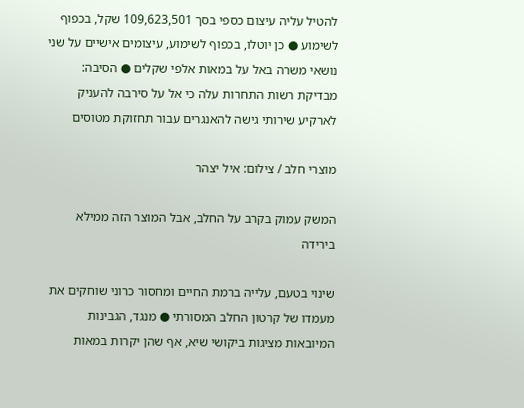להטיל עליה עיצום כספי בסך 109,623,501 שקל, בכפוף לשימוע ● כן יוטלו, בכפוף לשימוע, עיצומים אישיים על שני נושאי משרה באל על במאות אלפי שקלים ● הסיבה: מבדיקת רשות התחרות עלה כי אל על סירבה להעניק לארקיע שירותי גישה להאנגרים עבור תחזוקת מטוסים

מוצרי חלב / צילום: איל יצהר

המשק עמוק בקרב על החלב, אבל המוצר הזה ממילא בירידה

שינוי בטעם, עלייה ברמת החיים ומחסור כרוני שוחקים את מעמדו של קרטון החלב המסורתי ● מנגד, הגבינות המיובאות מציגות ביקושי שיא, אף שהן יקרות במאות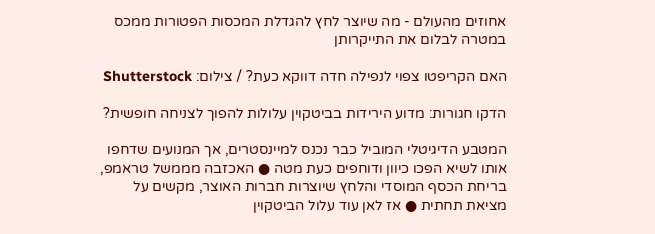אחוזים מהעולם - מה שיוצר לחץ להגדלת המכסות הפטורות ממכס במטרה לבלום את התייקרותן

האם הקריפטו צפוי לנפילה חדה דווקא כעת? / צילום: Shutterstock

הדקו חגורות: מדוע הירידות בביטקוין עלולות להפוך לצניחה חופשית?

המטבע הדיגיטלי המוביל כבר נכנס למיינסטרים, אך המנועים שדחפו אותו לשיא הפכו כיוון ודוחפים כעת מטה ● האכזבה מממשל טראמפ, בריחת הכסף המוסדי והלחץ שיוצרות חברות האוצר, מקשים על מציאת תחתית ● אז לאן עוד עלול הביטקוין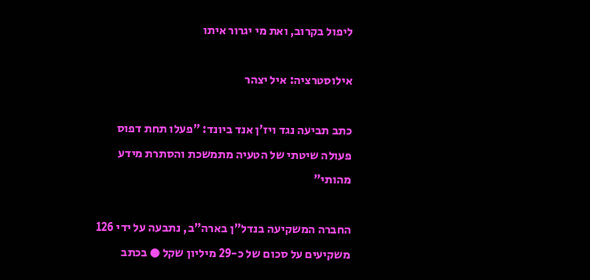ליפול בקרוב, ואת מי יגרור איתו

אילוסטרציה: איל יצהר

כתב תביעה נגד ויז'ן אנד ביונד: "פעלו תחת דפוס פעולה שיטתי של הטעיה מתמשכת והסתרת מידע מהותי"

החברה המשקיעה בנדל"ן בארה"ב, נתבעה על ידי 126 משקיעים על סכום של כ-29 מיליון שקל ● בכתב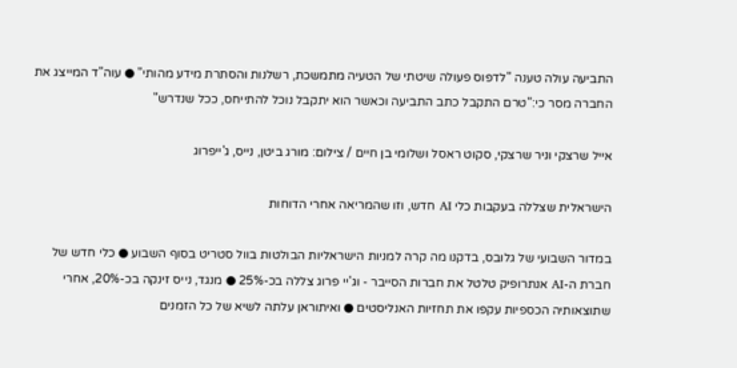התביעה עולה טענה "לדפוס פעולה שיטתי של הטעיה מתמשכת, רשלנות והסתרת מידע מהותי" ● עוה"ד המייצג את החברה מסר כי:"טרם התקבל כתב התביעה וכאשר הוא יתקבל נוכל להתייחס, ככל שנדרש"

אייל שרצקי וניר שרצקי, סקוט ראסל ושלומי בן חיים / צילום: מורג ביטן, נייס, ג'ייפרוג

הישראלית שצללה בעקבות כלי AI חדש, וזו שהמריאה אחרי הדוחות

במדור השבועי של גלובס, בדקנו מה קרה למניות הישראליות הבולטות בוול סטריט בסוף השבוע ● כלי חדש של חברת ה-AI אנתרופיק טלטל את חברות הסייבר - וג'יי פרוג צללה בכ-25% ● מנגד, נייס זינקה בכ-20%, אחרי שתוצאותיה הכספיות עקפו את תחזיות האנליסטים ● ואיתוראן עלתה לשיא של כל הזמנים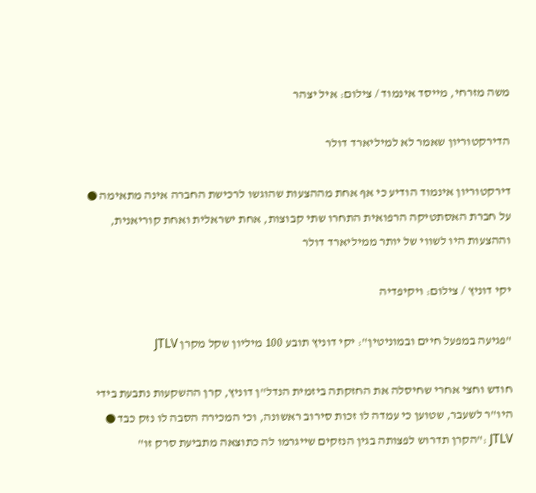משה מזרחי, מייסד אינמוד / צילום: איל יצהר

הדירקטוריון שאמר לא למיליארד דולר

דירקטוריון אינמוד הודיע כי אף אחת מההצעות שהוגשו לרכישת החברה אינה מתאימה ● על חברת האסתטיקה הרפואית התחרו שתי קבוצות, אחת ישראלית ואחת קוריאנית, וההצעות היו לשווי של יותר ממיליארד דולר

יקי דוניץ / צילום: ויקיפדיה

"פגיעה במפעל חיים ובמוניטין": יקי דוניץ תובע 100 מיליון שקל מקרן JTLV

חודש וחצי אחרי שחיסלה את החזקתה ביזמית הנדל"ן דוניץ, קרן ההשקעות נתבעת בידי היו"ר לשעבר, שטוען כי עמדה לו זכות סירוב ראשונה, וכי המכירה הסבה לו נזק כבד ● JTLV :"הקרן תדרוש לפצותה בגין הנזקים שייגרמו לה כתוצאה מתביעת סרק זו"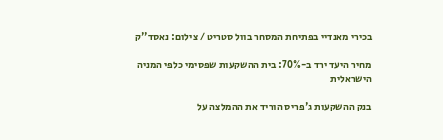בכירי מאנדיי בפתיחת המסחר בוול סטריט / צילום: נאסד''ק

מחיר היעד ירד ב-70%: בית ההשקעות שפסימי כלפי המניה הישראלית

בנק ההשקעות ג'פריס הוריד את ההמלצה על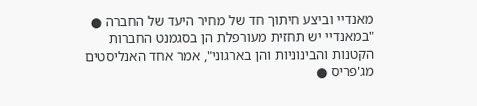מאנדיי וביצע חיתוך חד של מחיר היעד של החברה ● "במאנדיי יש תחזית מעורפלת הן בסגמנט החברות הקטנות והבינוניות והן בארגוני", אמר אחד האנליסטים מג'פריס ●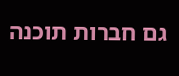גם חברות תוכנה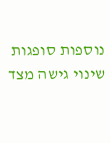נוספות סופגות שינוי גישה מצד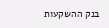בנק ההשקעות